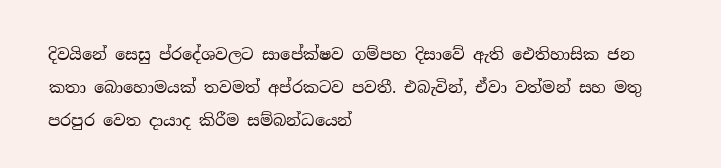දිවයිනේ සෙසු ප්රදේශවලට සාපේක්ෂව ගම්පහ දිසාවේ ඇති ඓතිහාසික ජන කතා බොහොමයක් තවමත් අප්රකටව පවතී. එබැවින්, ඒවා වත්මන් සහ මතු පරපුර වෙත දායාද කිරීම සම්බන්ධයෙන්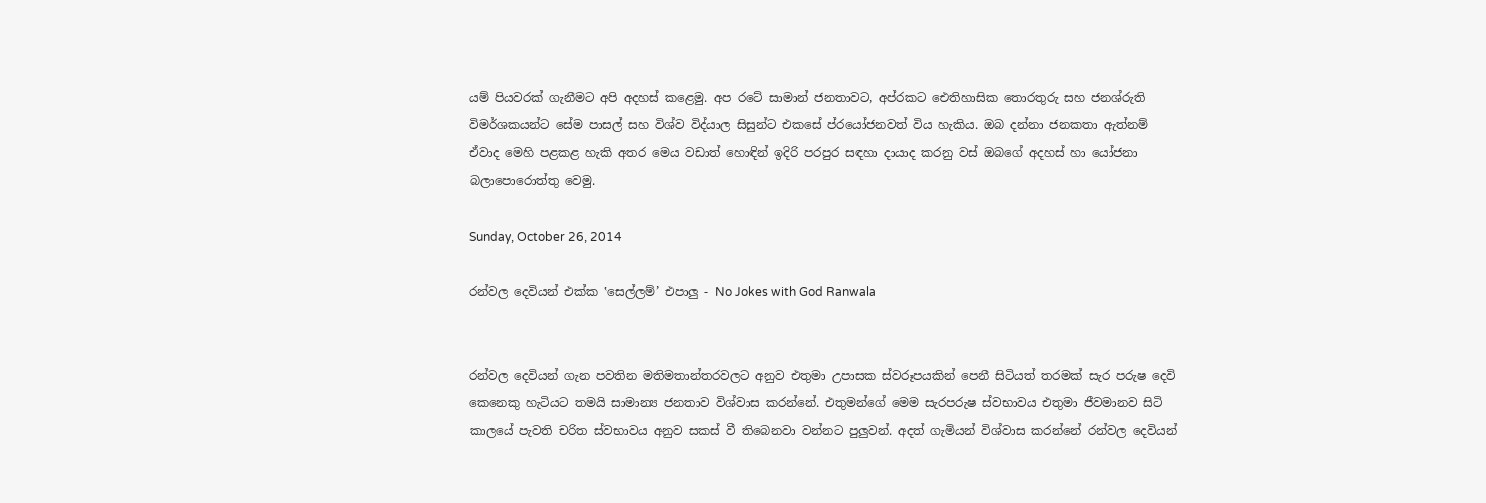යම් පියවරක් ගැනීමට අපි අදහස් කළෙමු. අප රටේ සාමාන් ජනතාවට, අප්රකට ඓතිහාසික තොරතුරු සහ ජනශ්රුති විමර්ශකයන්ට සේම පාසල් සහ විශ්ව විද්යාල සිසුන්ට එකසේ ප්රයෝජනවත් විය හැකිය. ඔබ දන්නා ජනකතා ඇත්නම් ඒවාද මෙහි පළකළ හැකි අතර මෙය වඩාත් හොඳින් ඉදිරි පරපුර සඳහා දායාද කරනු වස් ඔබගේ අදහස් හා යෝජනා බලාපොරොත්තු වෙමු.

Sunday, October 26, 2014

රන්වල දෙවියන් එක්ක ‛සෙල්ලම්’ එපාලු - No Jokes with God Ranwala


රන්වල දෙවියන් ගැන පවතින මතිමතාන්තරවලට අනුව එතුමා උපාසක ස්වරූපයකින් පෙනී සිටියත් තරමක් සැර පරුෂ දෙවි කෙනෙකු හැටියට තමයි සාමාන්‍ය ජනතාව විශ්වාස කරන්නේ. එතුමන්ගේ මෙම සැරපරුෂ ස්වභාවය එතුමා ජීවමානව සිටි කාලයේ පැවති චරිත ස්වභාවය අනුව සකස් වී තිබෙනවා වන්නට පුලුවන්. අදත් ගැමියන් විශ්වාස කරන්නේ රන්වල දෙවියන්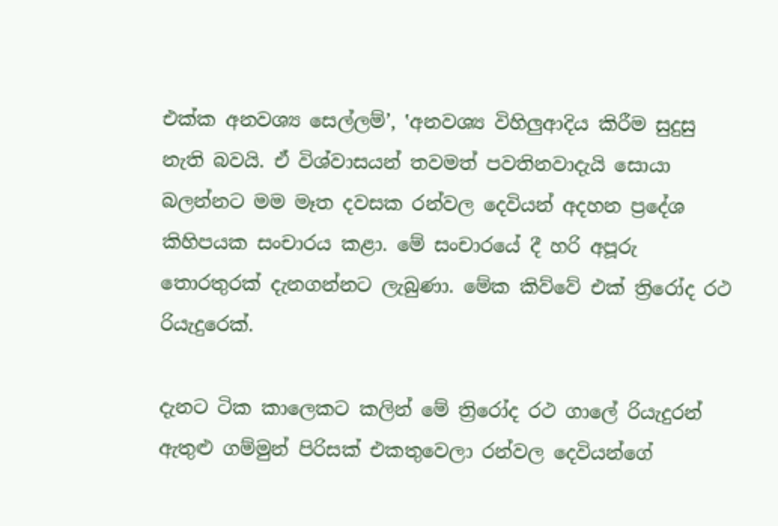එක්ක අනවශ්‍ය සෙල්ලම්’, ‛අනවශ්‍ය විහිලුආදිය කිරීම සුදුසු නැති බවයි. ඒ විශ්වාසයන් තවමත් පවතිනවාදැයි සොයා බලන්නට මම මෑත දවසක රන්වල දෙවියන් අදහන ප්‍රදේශ කිහිපයක සංචාරය කළා. මේ සංචාරයේ දී හරි අපූරු තොරතුරක් දැනගන්නට ලැබුණා. මේක කිව්වේ එක් ත්‍රිරෝද රථ රියැදුරෙක්.

දැනට ටික කාලෙකට කලින් මේ ත්‍රිරෝද රථ ගාලේ රියැදුරන් ඇතුළු ගම්මුන් පිරිසක් එකතුවෙලා රන්වල දෙවියන්ගේ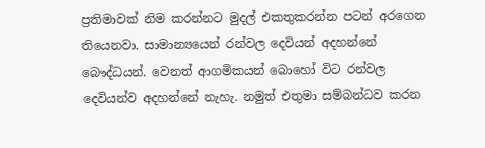ප්‍රතිමාවක් නිම කරන්නට මුදල් එකතුකරන්න පටන් අරගෙන තියෙනවා. සාමාන්‍යයෙන් රන්වල දෙවියන් අදහන්නේ බෞද්ධයන්. වෙනත් ආගමිකයන් බොහෝ විට රන්වල දෙවියන්ව අදහන්නේ නැහැ. නමුත් එතුමා සම්බන්ධව කරන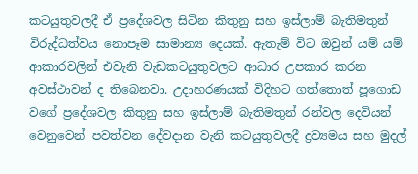කටයුතුවලදී ඒ ප්‍රදේශවල සිටින කිතුනු සහ ඉස්ලාම් බැතිමතුන් විරුද්ධත්වය නොපෑම සාමාන්‍ය දෙයක්. ඇතැම් විට ඔවුන් යම් යම් ආකාරවලින් එවැනි වැඩකටයුතුවලට ආධාර උපකාර කරන අවස්ථාවන් ද තිබෙනවා. උදාහරණයක් විදිහට ගත්තොත් පූගොඩ වගේ ප්‍රදේශවල කිතුනු සහ ඉස්ලාම් බැතිමතුන් රන්වල දෙවියන් වෙනුවෙන් පවත්වන දේවදාන වැනි කටයුතුවලදී ද්‍රව්‍යමය සහ මුදල්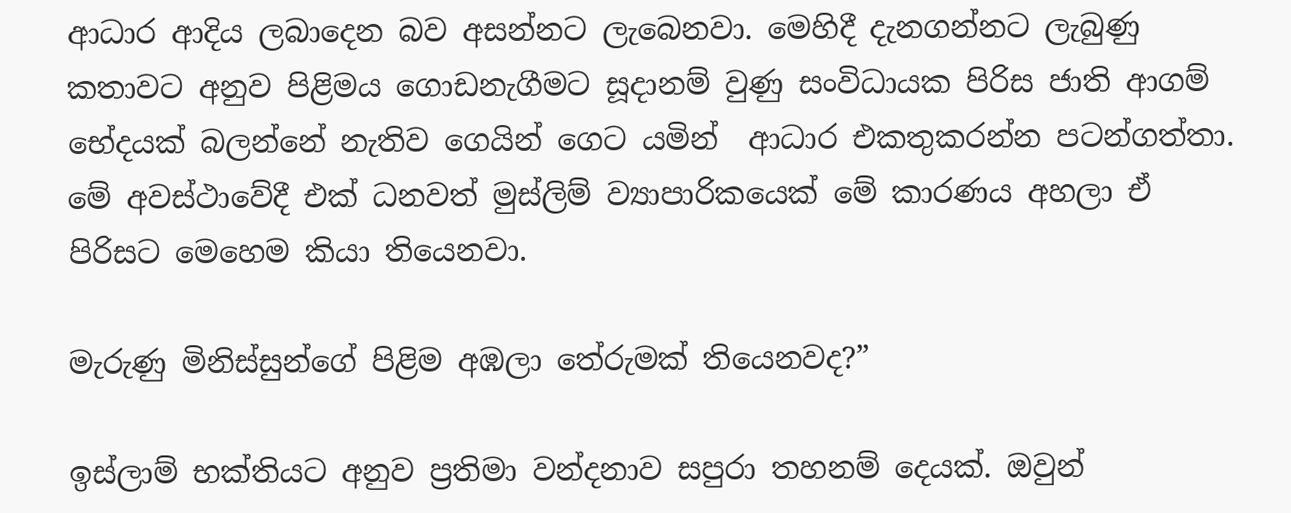ආධාර ආදිය ලබාදෙන බව අසන්නට ලැබෙනවා. මෙහිදී දැනගන්නට ලැබුණු කතාවට අනුව පිළිමය ගොඩනැගීමට සූදානම් වුණු සංවිධායක පිරිස ජාති ආගම් භේදයක් බලන්නේ නැතිව ගෙයින් ගෙට යමින්  ආධාර එකතුකරන්න පටන්ගත්තා. මේ අවස්ථාවේදී එක් ධනවත් මුස්ලිම් ව්‍යාපාරිකයෙක් මේ කාරණය අහලා ඒ පිරිසට මෙහෙම කියා තියෙනවා.

මැරුණු මිනිස්සුන්ගේ පිළිම අඹලා තේරුමක් තියෙනවද?”

ඉස්ලාම් භක්තියට අනුව ප්‍රතිමා වන්දනාව සපුරා තහනම් දෙයක්. ඔවුන්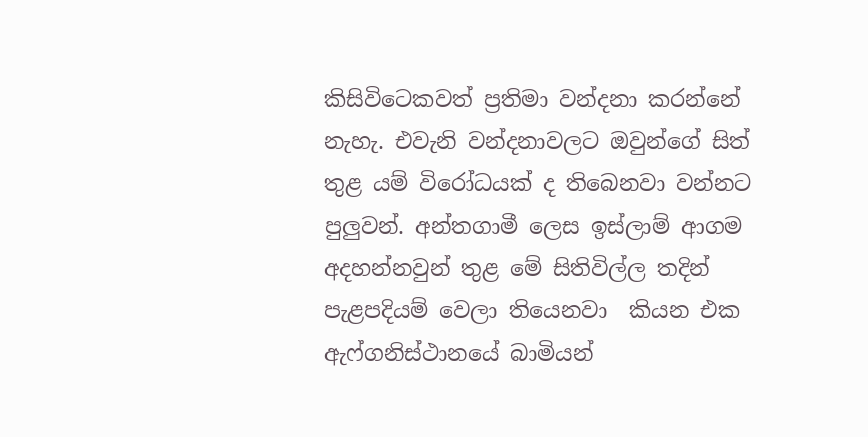කිසිවිටෙකවත් ප්‍රතිමා වන්දනා කරන්නේ නැහැ. එවැනි වන්දනාවලට ඔවුන්ගේ සිත් තුළ යම් විරෝධයක් ද තිබෙනවා වන්නට පුලුවන්. අන්තගාමී ලෙස ඉස්ලාම් ආගම අදහන්නවුන් තුළ මේ සිතිවිල්ල තදින් පැළපදියම් වෙලා තියෙනවා  කියන එක ඇෆ්ගනිස්ථානයේ බාමියන්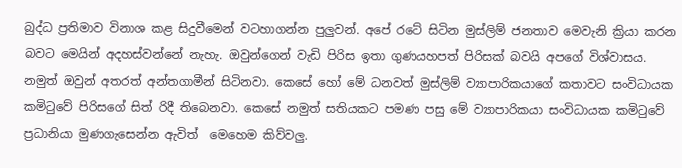බුද්ධ ප්‍රතිමාව විනාශ කළ සිදුවීමෙන් වටහාගන්න පුලුවන්. අපේ රටේ සිටින මුස්ලිම් ජනතාව මෙවැනි ක්‍රියා කරන බවට මෙයින් අදහස්වන්නේ නැහැ. ඔවුන්ගෙන් වැඩි පිරිස ඉතා ගුණයහපත් පිරිසක් බවයි අපගේ විශ්වාසය. නමුත් ඔවුන් අතරත් අන්තගාමීන් සිටිනවා. කෙසේ හෝ මේ ධනවත් මුස්ලිම් ව්‍යාපාරිකයාගේ කතාවට සංවිධායක කමිටුවේ පිරිසගේ සිත් රිදී තිබෙනවා. කෙසේ නමුත් සතියකට පමණ පසු මේ ව්‍යාපාරිකයා සංවිධායක කමිටුවේ ප්‍රධානියා මුණගැසෙන්න ඇවිත්  මෙහෙම කිව්වලු.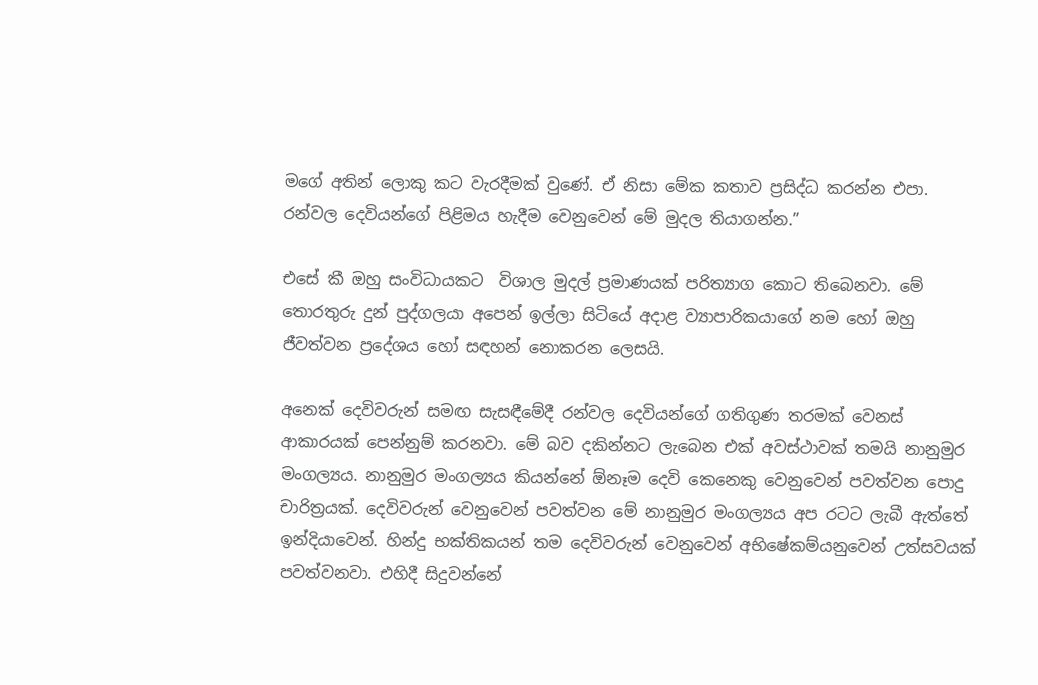මගේ අතින් ලොකු කට වැරදීමක් වුණේ. ඒ නිසා මේක කතාව ප්‍රසිද්ධ කරන්න එපා. රන්වල දෙවියන්ගේ පිළිමය හැදීම වෙනුවෙන් මේ මුදල තියාගන්න.”

එසේ කී ඔහු සංවිධායකට  විශාල මුදල් ප්‍රමාණයක් පරිත්‍යාග කොට තිබෙනවා. මේ තොරතුරු දුන් පුද්ගලයා අපෙන් ඉල්ලා සිටියේ අදාළ ව්‍යාපාරිකයාගේ නම හෝ ඔහු ජීවත්වන ප්‍රදේශය හෝ සඳහන් නොකරන ලෙසයි.

අනෙක් දෙවිවරුන් සමඟ සැසඳීමේදී රන්වල දෙවියන්ගේ ගතිගුණ තරමක් වෙනස් ආකාරයක් පෙන්නුම් කරනවා. මේ බව දකින්නට ලැබෙන එක් අවස්ථාවක් තමයි නානුමුර මංගල්‍යය. නානුමුර මංගල්‍යය කියන්නේ ඕනෑම දෙවි කෙනෙකු වෙනුවෙන් පවත්වන පොදු චාරිත්‍රයක්. දෙවිවරුන් වෙනුවෙන් පවත්වන මේ නානුමුර මංගල්‍යය අප රටට ලැබී ඇත්තේ ඉන්දියාවෙන්. හින්දු භක්තිකයන් තම දෙවිවරුන් වෙනුවෙන් අභිෂේකම්යනුවෙන් උත්සවයක් පවත්වනවා. එහිදී සිදුවන්නේ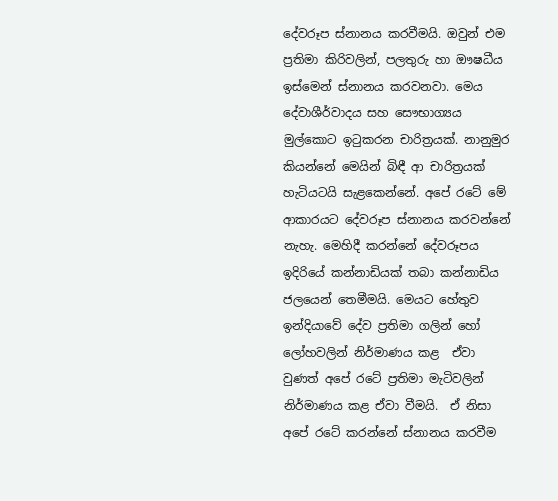දේවරූප ස්නානය කරවීමයි. ඔවුන් එම ප්‍රතිමා කිරිවලින්, පලතුරු හා ඖෂධීය ඉස්මෙන් ස්නානය කරවනවා. මෙය දේවාශීර්වාදය සහ සෞභාග්‍යය මුල්කොට ඉටුකරන චාරිත්‍රයක්. නානුමුර කියන්නේ මෙයින් බිඳී ආ චාරිත්‍රයක් හැටියටයි සැළකෙන්නේ. අපේ රටේ මේ ආකාරයට දේවරූප ස්නානය කරවන්නේ නැහැ. මෙහිදී කරන්නේ දේවරූපය ඉදිරියේ කන්නාඩියක් තබා කන්නාඩිය ජලයෙන් තෙමීමයි. මෙයට හේතුව ඉන්දියාවේ දේව ප්‍රතිමා ගලින් හෝ ලෝහවලින් නිර්මාණය කළ  ඒවා වුණත් අපේ රටේ ප්‍රතිමා මැටිවලින් නිර්මාණය කළ ඒවා වීමයි.  ඒ නිසා අපේ රටේ කරන්නේ ස්නානය කරවීම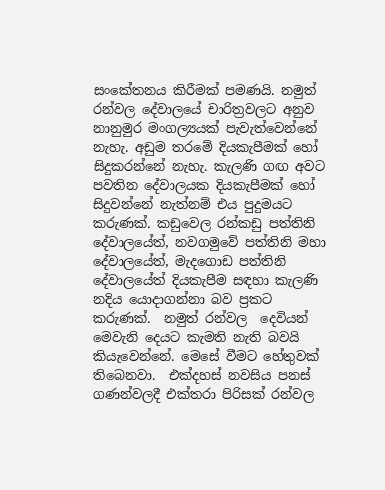සංකේතනය කිරීමක් පමණයි. නමුත් රන්වල දේවාලයේ චාරිත්‍රවලට අනුව නානුමුර මංගල්‍යයක් පැවැත්වෙන්නේ නැහැ. අඩුම තරමේ දියකැපීමක් හෝ සිදුකරන්නේ නැහැ. කැලණි ගඟ අවට පවතින දේවාලයක දියකැපීමක් හෝ සිදුවන්නේ නැත්නම් එය පුදුමයට කරුණක්. කඩුවෙල රන්කඩු පත්තිනි දේවාලයේත්, නවගමුවේ පත්තිනි මහා දේවාලයේත්, මැදගොඩ පත්තිනි දේවාලයේත් දියකැපීම සඳහා කැලණි නදිය යොදාගන්නා බව ප්‍රකට කරුණක්.  නමුත් රන්වල  දෙවියන් මෙවැනි දෙයට කැමති නැති බවයි කියැවෙන්නේ. මෙසේ වීමට හේතුවක් තිබෙනවා.  එක්දහස් නවසිය පනස් ගණන්වලදී එක්තරා පිරිසක් රන්වල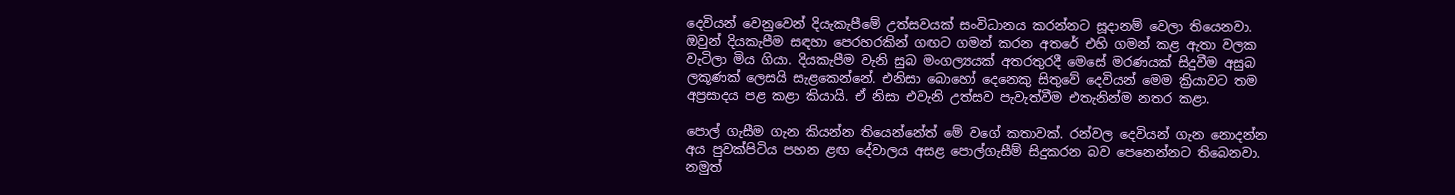දෙවියන් වෙනුවෙන් දියැකැපීමේ උත්සවයක් සංවිධානය කරන්නට සූදානම් වෙලා තියෙනවා. ඔවුන් දියකැපීම සඳහා පෙරහරකින් ගඟට ගමන් කරන අතරේ එහි ගමන් කළ ඇතා වලක වැටිලා මිය ගියා. දියකැපීම වැනි සුබ මංගල්‍යයක් අතරතුරදී මෙසේ මරණයක් සිදුවීම අසුබ ලකූණක් ලෙසයි සැළකෙන්නේ. එනිසා බොහෝ දෙනෙකු සිතුවේ දෙවියන් මෙම ක්‍රියාවට තම අප්‍රසාදය පළ කළා කියායි. ඒ නිසා එවැනි උත්සව පැවැත්වීම එතැනින්ම නතර කළා.

පොල් ගැසීම ගැන කියන්න තියෙන්නේත් මේ වගේ කතාවක්. රන්වල දෙවියන් ගැන නොදන්න අය පුවක්පිටිය පහන ළඟ දේවාලය අසළ පොල්ගැසීම් සිදුකරන බව පෙනෙන්නට තිබෙනවා. නමුත්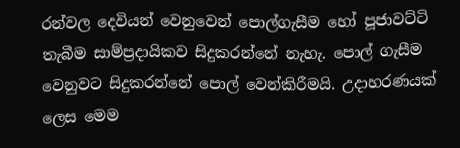රන්වල දෙවියන් වෙනුවෙන් පොල්ගැසීම හෝ පූජාවට්ටි තැබීම සාම්ප්‍රදායිකව සිදුකරන්නේ නැහැ. පොල් ගැසීම වෙනුවට සිදුකරන්නේ පොල් වෙන්කිරීමයි. උදාහරණයක් ලෙස මෙම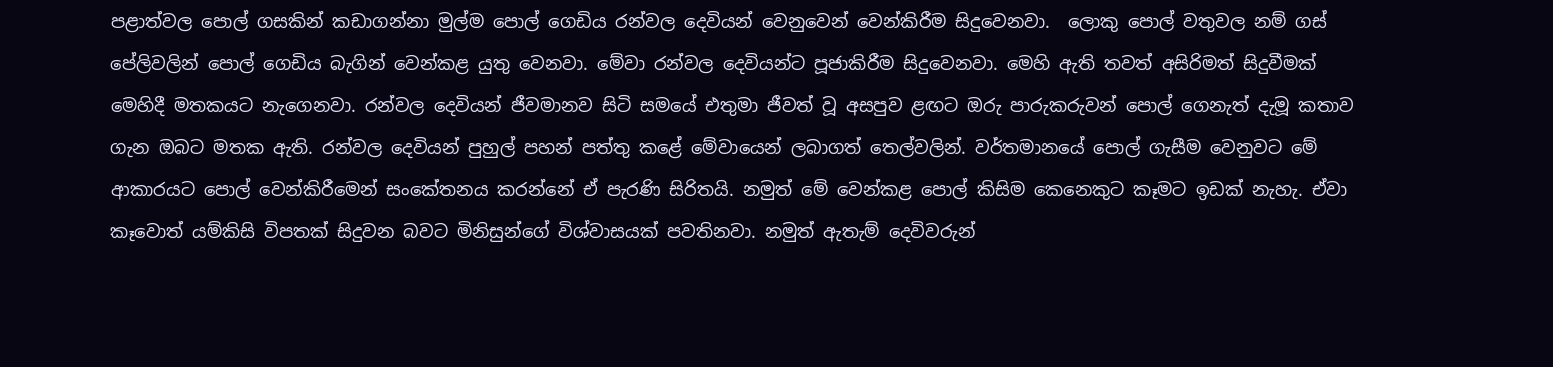පළාත්වල පොල් ගසකින් කඩාගන්නා මුල්ම පොල් ගෙඩිය රන්වල දෙවියන් වෙනුවෙන් වෙන්කිරීම සිදුවෙනවා.  ලොකු පොල් වතුවල නම් ගස් පේලිවලින් පොල් ගෙඩිය බැගින් වෙන්කළ යුතු වෙනවා. මේවා රන්වල දෙවියන්ට පූජාකිරීම සිදුවෙනවා. මෙහි ඇති තවත් අසිරිමත් සිදුවීමක් මෙහිදී මතකයට නැගෙනවා. රන්වල දෙවියන් ජීවමානව සිටි සමයේ එතුමා ජීවත් වූ අසපුව ළඟට ඔරු පාරුකරුවන් පොල් ගෙනැත් දැමූ කතාව ගැන ඔබට මතක ඇති. රන්වල දෙවියන් පුහුල් පහන් පත්තු කළේ මේවායෙන් ලබාගත් තෙල්වලින්. වර්තමානයේ පොල් ගැසීම වෙනුවට මේ ආකාරයට පොල් වෙන්කිරීමෙන් සංකේතනය කරන්නේ ඒ පැරණි සිරිතයි. නමුත් මේ වෙන්කළ පොල් කිසිම කෙනෙකුට කෑමට ඉඩක් නැහැ. ඒවා කෑවොත් යම්කිසි විපතක් සිදුවන බවට මිනිසුන්ගේ විශ්වාසයක් පවතිනවා. නමුත් ඇතැම් දෙවිවරුන්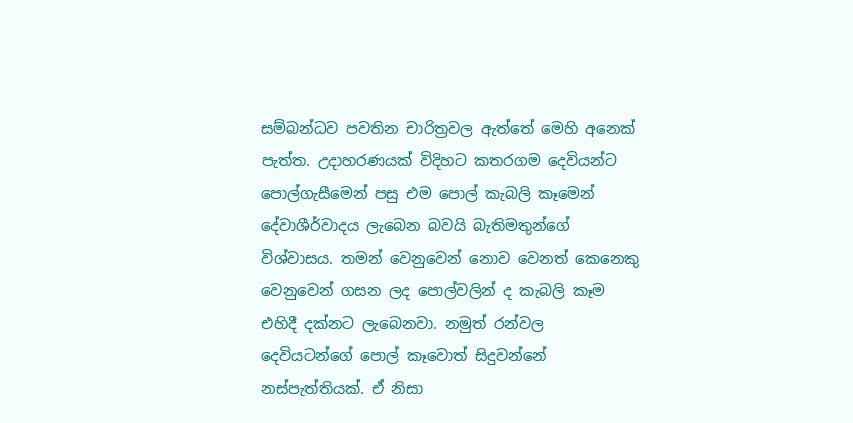සම්බන්ධව පවතින චාරිත්‍රවල ඇත්තේ මෙහි අනෙක් පැත්ත. උදාහරණයක් විදිහට කතරගම දෙවියන්ට පොල්ගැසීමෙන් පසු එම පොල් කැබලි කෑමෙන් දේවාශීර්වාදය ලැබෙන බවයි බැතිමතුන්ගේ විශ්වාසය. තමන් වෙනුවෙන් නොව වෙනත් කෙනෙකු වෙනුවෙන් ගසන ලද පොල්වලින් ද කැබලි කෑම එහිදී දක්නට ලැබෙනවා. නමුත් රන්වල දෙවියටන්ගේ පොල් කෑවොත් සිදුවන්නේ නස්පැත්තියක්. ඒ නිසා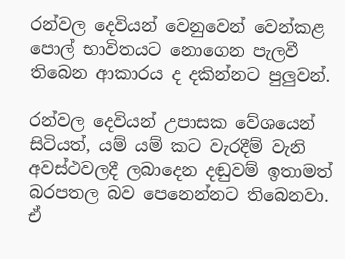රන්වල දෙවියන් වෙනුවෙන් වෙන්කළ පොල් භාවිතයට නොගෙන පැලවී තිබෙන ආකාරය ද දකින්නට පුලුවන්.

රන්වල දෙවියන් උපාසක වේශයෙන් සිටියත්, යම් යම් කට වැරදීම් වැනි අවස්ථවලදී ලබාදෙන දඬුවම් ඉතාමත් බරපතල බව පෙනෙන්නට තිබෙනවා. ඒ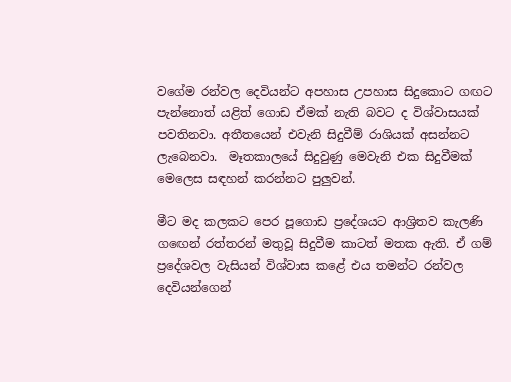වගේම රන්වල දෙවියන්ට අපහාස උපහාස සිදුකොට ගඟට පැන්නොත් යළිත් ගොඩ ඒමක් නැති බවට ද විශ්වාසයක් පවතිනවා. අතීතයෙන් එවැනි සිදුවීම් රාශියක් අසන්නට ලැබෙනවා.  මෑතකාලයේ සිදුවුණු මෙවැනි එක සිදුවීමක් මෙලෙස සඳහන් කරන්නට පුලුවන්.

මීට මද කලකට පෙර පූගොඩ ප්‍රදේශයට ආශ්‍රිතව කැලණි ගඟෙන් රත්තරන් මතුවූ සිදුවීම කාටත් මතක ඇති. ඒ ගම් ප්‍රදේශවල වැසියන් විශ්වාස කළේ එය තමන්ට රන්වල දෙවියන්ගෙන්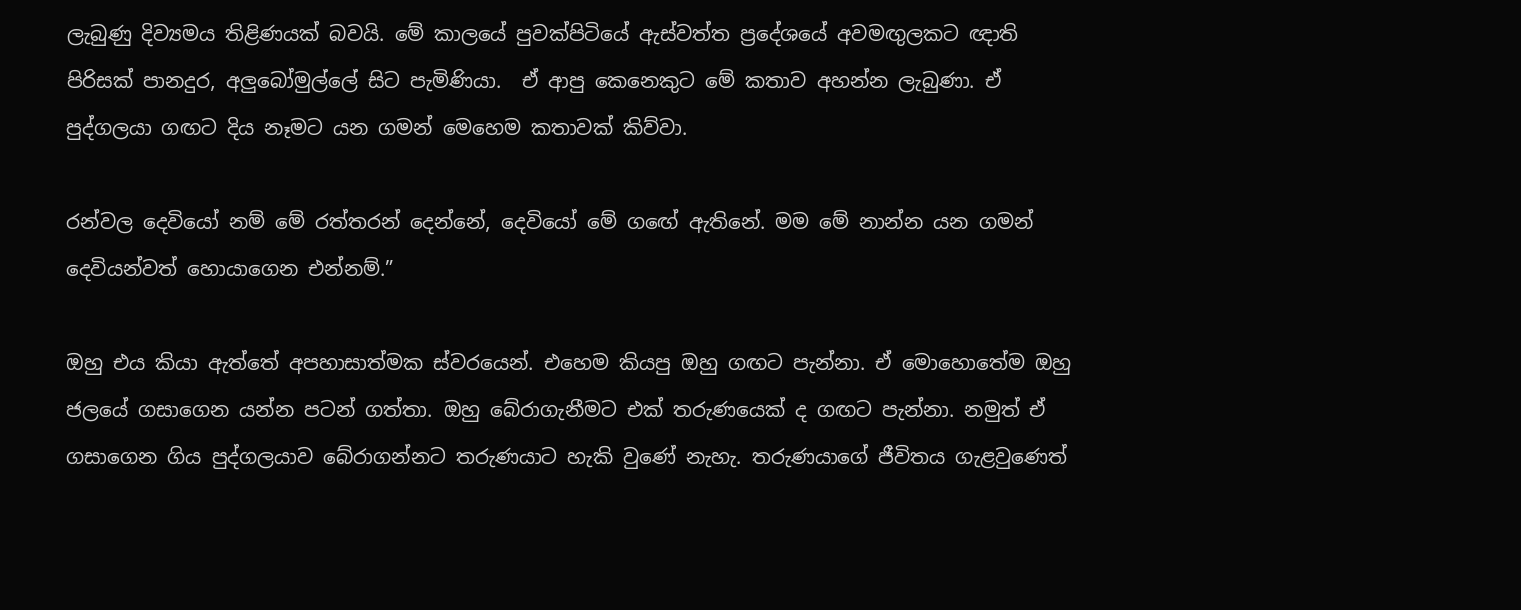ලැබුණු දිව්‍යමය තිළිණයක් බවයි. මේ කාලයේ පුවක්පිටියේ ඇස්වත්ත ප්‍රදේශයේ අවමඟුලකට ඥාති පිරිසක් පානදුර, අලුබෝමුල්ලේ සිට පැමිණියා.  ඒ ආපු කෙනෙකුට මේ කතාව අහන්න ලැබුණා. ඒ පුද්ගලයා ගඟට දිය නෑමට යන ගමන් මෙහෙම කතාවක් කිව්වා.

රන්වල දෙවියෝ නම් මේ රත්තරන් දෙන්නේ, දෙවියෝ මේ ගඟේ ඇතිනේ. මම මේ නාන්න යන ගමන් දෙවියන්වත් හොයාගෙන එන්නම්.”

ඔහු එය කියා ඇත්තේ අපහාසාත්මක ස්වරයෙන්. එහෙම කියපු ඔහු ගඟට පැන්නා. ඒ මොහොතේම ඔහු ජලයේ ගසාගෙන යන්න පටන් ගත්තා. ඔහු බේරාගැනීමට එක් තරුණයෙක් ද ගඟට පැන්නා. නමුත් ඒ ගසාගෙන ගිය පුද්ගලයාව බේරාගන්නට තරුණයාට හැකි වුණේ නැහැ. තරුණයාගේ ජීවිතය ගැළවුණෙත්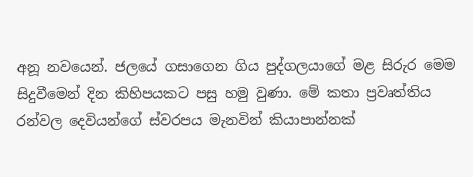අනූ නවයෙන්. ජලයේ ගසාගෙන ගිය පුද්ගලයාගේ මළ සිරුර මෙම සිදුවීමෙන් දින කිහිපයකට පසු හමු වුණා. මේ කතා ප්‍රවෘත්තිය රන්වල දෙවියන්ගේ ස්වරපය මැනවින් කියාපාන්නක්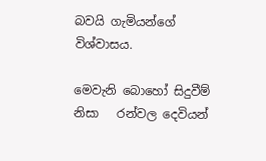බවයි ගැමියන්ගේ විශ්වාසය.

මෙවැනි බොහෝ සිදුවීම් නිසා   රන්වල දෙවියන්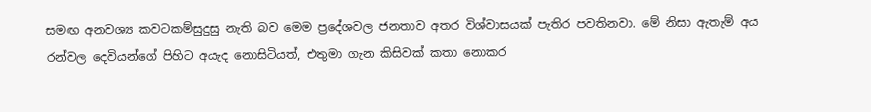සමඟ අනවශ්‍ය කවටකම්සුදුසු නැති බව මෙම ප්‍රදේශවල ජනතාව අතර විශ්වාසයක් පැතිර පවතිනවා. මේ නිසා ඇතැම් අය රන්වල දෙවියන්ගේ පිහිට අයැද නොසිටියත්, එතුමා ගැන කිසිවක් කතා නොකර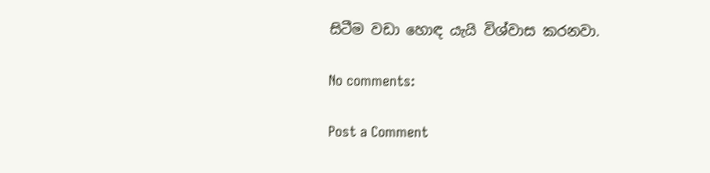සිටීම වඩා හොඳ යැයි විශ්වාස කරනවා.

No comments:

Post a Comment